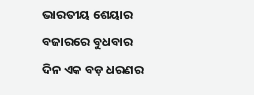ଭାରତୀୟ ଶେୟାର ବଜାରରେ ବୁଧବାର ଦିନ ଏକ ବଡ଼ ଧରଣର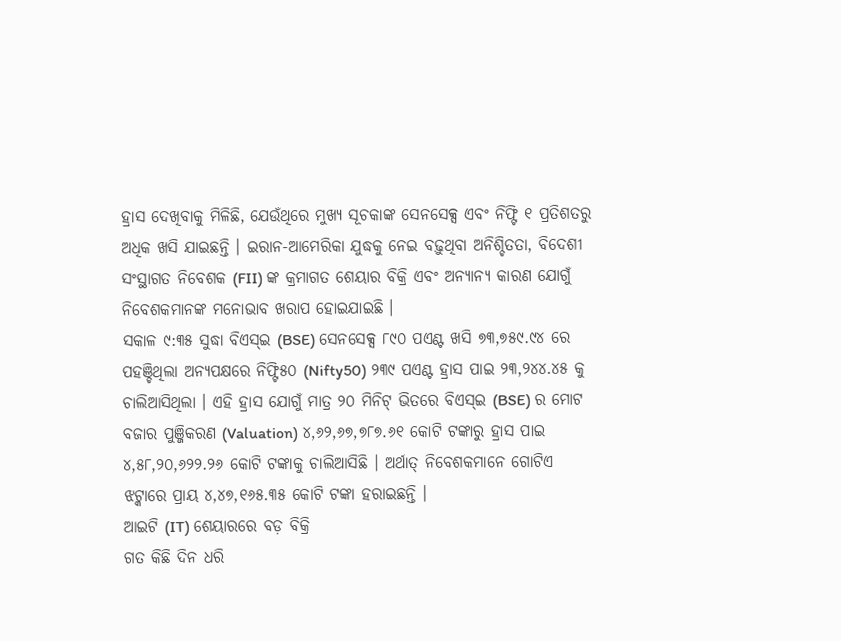ହ୍ରାସ ଦେଖିବାକୁ ମିଳିଛି, ଯେଉଁଥିରେ ମୁଖ୍ୟ ସୂଚକାଙ୍କ ସେନସେକ୍ସ ଏବଂ ନିଫ୍ଟି ୧ ପ୍ରତିଶତରୁ ଅଧିକ ଖସି ଯାଇଛନ୍ତି । ଇରାନ-ଆମେରିକା ଯୁଦ୍ଧକୁ ନେଇ ବଢ଼ୁଥିବା ଅନିଶ୍ଚିତତା, ବିଦେଶୀ ସଂସ୍ଥାଗତ ନିବେଶକ (FII) ଙ୍କ କ୍ରମାଗତ ଶେୟାର ବିକ୍ରି ଏବଂ ଅନ୍ୟାନ୍ୟ କାରଣ ଯୋଗୁଁ ନିବେଶକମାନଙ୍କ ମନୋଭାବ ଖରାପ ହୋଇଯାଇଛି ।
ସକାଳ ୯:୩୫ ସୁଦ୍ଧା ବିଏସ୍ଇ (BSE) ସେନସେକ୍ସ ୮୯୦ ପଏଣ୍ଟ ଖସି ୭୩,୭୫୯.୯୪ ରେ ପହଞ୍ଚିଥିଲା ଅନ୍ୟପକ୍ଷରେ ନିଫ୍ଟି୫୦ (Nifty50) ୨୩୯ ପଏଣ୍ଟ ହ୍ରାସ ପାଇ ୨୩,୨୪୪.୪୫ କୁ ଚାଲିଆସିଥିଲା । ଏହି ହ୍ରାସ ଯୋଗୁଁ ମାତ୍ର ୨୦ ମିନିଟ୍ ଭିତରେ ବିଏସ୍ଇ (BSE) ର ମୋଟ ବଜାର ପୁଞ୍ଜିକରଣ (Valuation) ୪,୬୨,୬୭,୭୮୭.୬୧ କୋଟି ଟଙ୍କାରୁ ହ୍ରାସ ପାଇ ୪,୫୮,୨୦,୬୨୨.୨୬ କୋଟି ଟଙ୍କାକୁ ଚାଲିଆସିଛି । ଅର୍ଥାତ୍ ନିବେଶକମାନେ ଗୋଟିଏ ଝଟ୍କାରେ ପ୍ରାୟ ୪,୪୭,୧୬୫.୩୫ କୋଟି ଟଙ୍କା ହରାଇଛନ୍ତି ।
ଆଇଟି (IT) ଶେୟାରରେ ବଡ଼ ବିକ୍ରି
ଗତ କିଛି ଦିନ ଧରି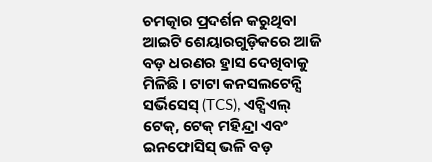ଚମତ୍କାର ପ୍ରଦର୍ଶନ କରୁଥିବା ଆଇଟି ଶେୟାରଗୁଡ଼ିକରେ ଆଜି ବଡ଼ ଧରଣର ହ୍ରାସ ଦେଖିବାକୁ ମିଳିଛି । ଟାଟା କନସଲଟେନ୍ସି ସର୍ଭିସେସ୍ (TCS), ଏଚ୍ସିଏଲ୍ ଟେକ୍, ଟେକ୍ ମହିନ୍ଦ୍ରା ଏବଂ ଇନଫୋସିସ୍ ଭଳି ବଡ଼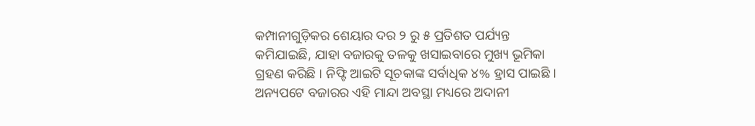କମ୍ପାନୀଗୁଡ଼ିକର ଶେୟାର ଦର ୨ ରୁ ୫ ପ୍ରତିଶତ ପର୍ଯ୍ୟନ୍ତ କମିଯାଇଛି, ଯାହା ବଜାରକୁ ତଳକୁ ଖସାଇବାରେ ମୁଖ୍ୟ ଭୂମିକା ଗ୍ରହଣ କରିଛି । ନିଫ୍ଟି ଆଇଟି ସୂଚକାଙ୍କ ସର୍ବାଧିକ ୪% ହ୍ରାସ ପାଇଛି । ଅନ୍ୟପଟେ ବଜାରର ଏହି ମାନ୍ଦା ଅବସ୍ଥା ମଧ୍ୟରେ ଅଦାନୀ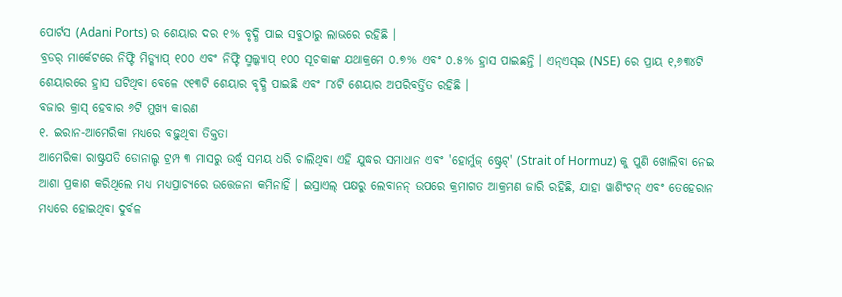ପୋର୍ଟସ (Adani Ports) ର ଶେୟାର ଦର ୧% ବୃଦ୍ଧି ପାଇ ସବୁଠାରୁ ଲାଭରେ ରହିଛି ।
ବ୍ରଡର୍ ମାର୍କେଟରେ ନିଫ୍ଟି ମିଡ୍କ୍ୟାପ୍ ୧୦୦ ଏବଂ ନିଫ୍ଟି ସ୍ମଲ୍କ୍ୟାପ୍ ୧୦୦ ସୂଚକାଙ୍କ ଯଥାକ୍ରମେ ୦.୭% ଏବଂ ୦.୫% ହ୍ରାସ ପାଇଛନ୍ତି । ଏନ୍ଏସ୍ଇ (NSE) ରେ ପ୍ରାୟ ୧,୬୩୪ଟି ଶେୟାରରେ ହ୍ରାସ ଘଟିଥିବା ବେଳେ ୯୧୩ଟି ଶେୟାର ବୃଦ୍ଧି ପାଇଛି ଏବଂ ୮୪ଟି ଶେୟାର ଅପରିବର୍ତ୍ତିତ ରହିଛି ।
ବଜାର କ୍ରାସ୍ ହେବାର ୬ଟି ମୁଖ୍ୟ କାରଣ
୧. ଇରାନ-ଆମେରିକା ମଧ୍ୟରେ ବଢ଼ୁଥିବା ତିକ୍ତତା
ଆମେରିକା ରାଷ୍ଟ୍ରପତି ଡୋନାଲ୍ଡ ଟ୍ରମ୍ପ ୩ ମାସରୁ ଉର୍ଦ୍ଧ୍ୱ ସମୟ ଧରି ଚାଲିଥିବା ଏହି ଯୁଦ୍ଧର ସମାଧାନ ଏବଂ 'ହୋର୍ମୁଜ୍ ଷ୍ଟ୍ରେଟ୍' (Strait of Hormuz) କୁ ପୁଣି ଖୋଲିବା ନେଇ ଆଶା ପ୍ରକାଶ କରିଥିଲେ ମଧ୍ୟ ମଧ୍ୟପ୍ରାଚ୍ୟରେ ଉତ୍ତେଜନା କମିନାହିଁ । ଇସ୍ରାଏଲ୍ ପକ୍ଷରୁ ଲେବାନନ୍ ଉପରେ କ୍ରମାଗତ ଆକ୍ରମଣ ଜାରି ରହିଛି, ଯାହା ୱାଶିଂଟନ୍ ଏବଂ ତେହେରାନ ମଧ୍ୟରେ ହୋଇଥିବା ଦୁର୍ବଳ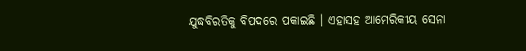ଯୁଦ୍ଧବିରତିକୁ ବିପଦରେ ପକାଇଛି । ଏହାସହ ଆମେରିକୀୟ ସେନା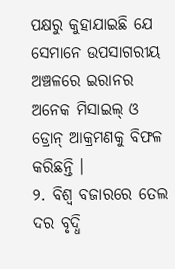ପକ୍ଷରୁ କୁହାଯାଇଛି ଯେ ସେମାନେ ଉପସାଗରୀୟ ଅଞ୍ଚଳରେ ଇରାନର ଅନେକ ମିସାଇଲ୍ ଓ ଡ୍ରୋନ୍ ଆକ୍ରମଣକୁ ବିଫଳ କରିଛନ୍ତି ।
୨. ବିଶ୍ୱ ବଜାରରେ ତେଲ ଦର ବୃଦ୍ଧି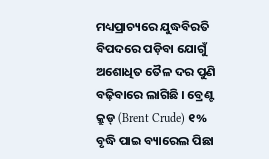ମଧ୍ୟପ୍ରାଚ୍ୟରେ ଯୁଦ୍ଧବିରତି ବିପଦରେ ପଡ଼ିବା ଯୋଗୁଁ ଅଶୋଧିତ ତୈଳ ଦର ପୁଣି ବଢ଼ିବାରେ ଲାଗିଛି । ବ୍ରେଣ୍ଟ କ୍ରୁଡ୍ (Brent Crude) ୧% ବୃଦ୍ଧି ପାଇ ବ୍ୟାରେଲ ପିଛା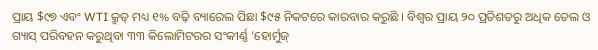ପ୍ରାୟ $୯୭ ଏବଂ WTI କ୍ରୁଡ୍ ମଧ୍ୟ ୧% ବଢ଼ି ବ୍ୟାରେଲ ପିଛା $୯୫ ନିକଟରେ କାରବାର କରୁଛି । ବିଶ୍ୱର ପ୍ରାୟ ୨୦ ପ୍ରତିଶତରୁ ଅଧିକ ତେଲ ଓ ଗ୍ୟାସ୍ ପରିବହନ କରୁଥିବା ୩୩ କିଲୋମିଟରର ସଂକୀର୍ଣ୍ଣ ‘ହୋର୍ମୁଜ୍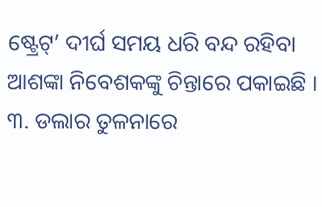ଷ୍ଟ୍ରେଟ୍’ ଦୀର୍ଘ ସମୟ ଧରି ବନ୍ଦ ରହିବା ଆଶଙ୍କା ନିବେଶକଙ୍କୁ ଚିନ୍ତାରେ ପକାଇଛି ।
୩. ଡଲାର ତୁଳନାରେ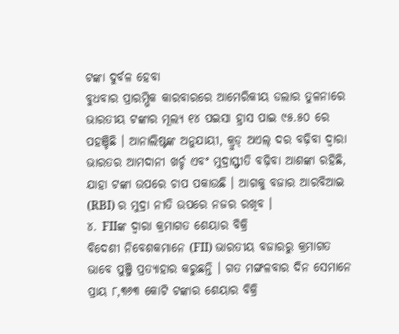ଟଙ୍କା ଦୁର୍ବଳ ହେବା
ବୁଧବାର ପ୍ରାରମ୍ଭିକ କାରବାରରେ ଆମେରିକୀୟ ଡଲାର ତୁଳନାରେ ଭାରତୀୟ ଟଙ୍କାର ମୂଲ୍ୟ ୧୪ ପଇସା ହ୍ରାସ ପାଇ ୯୫.୫୦ ରେ ପହଞ୍ଚିଛି । ଆନାଲିଷ୍ଟଙ୍କ ଅନୁଯାୟୀ, କ୍ରୁଡ୍ ଅଏଲ୍ ଦର ବଢ଼ିବା ଦ୍ୱାରା ଭାରତର ଆମଦାନୀ ଖର୍ଚ୍ଚ ଏବଂ ମୁଦ୍ରାସ୍ଫୀତି ବଢ଼ିବା ଆଶଙ୍କା ରହିଛି, ଯାହା ଟଙ୍କା ଉପରେ ଚାପ ପକାଉଛି । ଆଗକୁ ବଜାର ଆରବିଆଇ (RBI) ର ମୁଦ୍ରା ନୀତି ଉପରେ ନଜର ରଖିବ ।
୪. FIIଙ୍କ ଦ୍ୱାରା କ୍ରମାଗତ ଶେୟାର ବିକ୍ରି
ବିଦେଶୀ ନିବେଶକମାନେ (FII) ଭାରତୀୟ ବଜାରରୁ କ୍ରମାଗତ ଭାବେ ପୁଞ୍ଜି ପ୍ରତ୍ୟାହାର କରୁଛନ୍ତି । ଗତ ମଙ୍ଗଳବାର ଦିନ ସେମାନେ ପ୍ରାୟ ୮,୩୬୩ କୋଟି ଟଙ୍କାର ଶେୟାର ବିକ୍ରି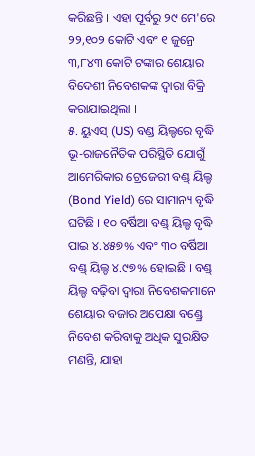କରିଛନ୍ତି । ଏହା ପୂର୍ବରୁ ୨୯ ମେ'ରେ ୨୨,୧୦୨ କୋଟି ଏବଂ ୧ ଜୁନ୍ରେ ୩,୮୪୩ କୋଟି ଟଙ୍କାର ଶେୟାର ବିଦେଶୀ ନିବେଶକଙ୍କ ଦ୍ୱାରା ବିକ୍ରି କରାଯାଇଥିଲା ।
୫. ୟୁଏସ୍ (US) ବଣ୍ଡ ୟିଲ୍ଡରେ ବୃଦ୍ଧି
ଭୂ-ରାଜନୈତିକ ପରିସ୍ଥିତି ଯୋଗୁଁ ଆମେରିକାର ଟ୍ରେଜେରୀ ବଣ୍ଡ୍ ୟିଲ୍ଡ (Bond Yield) ରେ ସାମାନ୍ୟ ବୃଦ୍ଧି ଘଟିଛି । ୧୦ ବର୍ଷିଆ ବଣ୍ଡ୍ ୟିଲ୍ଡ ବୃଦ୍ଧି ପାଇ ୪.୪୫୭% ଏବଂ ୩୦ ବର୍ଷିଆ ବଣ୍ଡ୍ ୟିଲ୍ଡ ୪.୯୭% ହୋଇଛି । ବଣ୍ଡ୍ ୟିଲ୍ଡ ବଢ଼ିବା ଦ୍ୱାରା ନିବେଶକମାନେ ଶେୟାର ବଜାର ଅପେକ୍ଷା ବଣ୍ଡ୍ରେ ନିବେଶ କରିବାକୁ ଅଧିକ ସୁରକ୍ଷିତ ମଣନ୍ତି, ଯାହା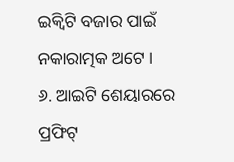ଇକ୍ୱିଟି ବଜାର ପାଇଁ ନକାରାତ୍ମକ ଅଟେ ।
୬. ଆଇଟି ଶେୟାରରେ ପ୍ରଫିଟ୍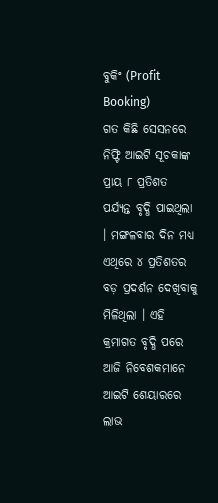ବୁକିଂ (Profit Booking)
ଗତ କିଛି ସେସନରେ ନିଫ୍ଟି ଆଇଟି ସୂଚକାଙ୍କ ପ୍ରାୟ ୮ ପ୍ରତିଶତ ପର୍ଯ୍ୟନ୍ତ ବୃଦ୍ଧି ପାଇଥିଲା । ମଙ୍ଗଳବାର ଦିନ ମଧ୍ୟ ଏଥିରେ ୪ ପ୍ରତିଶତର ବଡ଼ ପ୍ରଦର୍ଶନ ଦେଖିବାକୁ ମିଳିଥିଲା । ଏହି କ୍ରମାଗତ ବୃଦ୍ଧି ପରେ ଆଜି ନିବେଶକମାନେ ଆଇଟି ଶେୟାରରେ ଲାଭ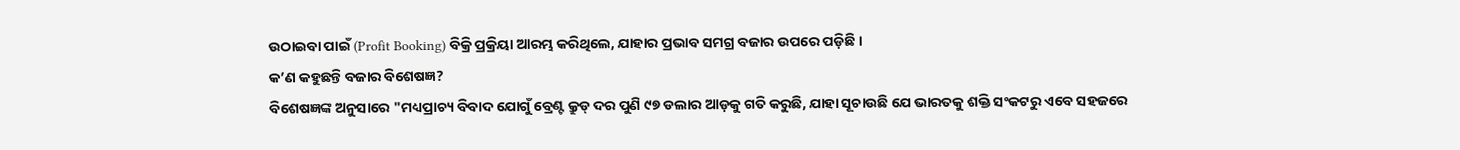ଉଠାଇବା ପାଇଁ (Profit Booking) ବିକ୍ରି ପ୍ରକ୍ରିୟା ଆରମ୍ଭ କରିଥିଲେ, ଯାହାର ପ୍ରଭାବ ସମଗ୍ର ବଜାର ଉପରେ ପଡ଼ିଛି ।
କ’ଣ କହୁଛନ୍ତି ବଜାର ବିଶେଷଜ୍ଞ?
ବିଶେଷଜ୍ଞଙ୍କ ଅନୁସାରେ "ମଧ୍ୟପ୍ରାଚ୍ୟ ବିବାଦ ଯୋଗୁଁ ବ୍ରେଣ୍ଟ କ୍ରୁଡ୍ ଦର ପୁଣି ୯୭ ଡଲାର ଆଡ଼କୁ ଗତି କରୁଛି, ଯାହା ସୂଚାଉଛି ଯେ ଭାରତକୁ ଶକ୍ତି ସଂକଟରୁ ଏବେ ସହଜରେ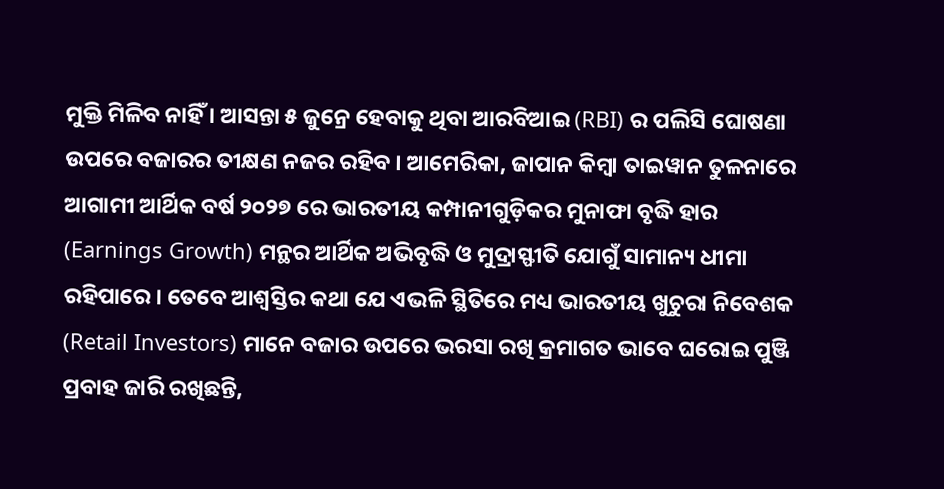ମୁକ୍ତି ମିଳିବ ନାହିଁ । ଆସନ୍ତା ୫ ଜୁନ୍ରେ ହେବାକୁ ଥିବା ଆରବିଆଇ (RBI) ର ପଲିସି ଘୋଷଣା ଉପରେ ବଜାରର ତୀକ୍ଷଣ ନଜର ରହିବ । ଆମେରିକା, ଜାପାନ କିମ୍ବା ତାଇୱାନ ତୁଳନାରେ ଆଗାମୀ ଆର୍ଥିକ ବର୍ଷ ୨୦୨୭ ରେ ଭାରତୀୟ କମ୍ପାନୀଗୁଡ଼ିକର ମୁନାଫା ବୃଦ୍ଧି ହାର (Earnings Growth) ମନ୍ଥର ଆର୍ଥିକ ଅଭିବୃଦ୍ଧି ଓ ମୁଦ୍ରାସ୍ଫୀତି ଯୋଗୁଁ ସାମାନ୍ୟ ଧୀମା ରହିପାରେ । ତେବେ ଆଶ୍ୱସ୍ତିର କଥା ଯେ ଏଭଳି ସ୍ଥିତିରେ ମଧ୍ୟ ଭାରତୀୟ ଖୁଚୁରା ନିବେଶକ (Retail Investors) ମାନେ ବଜାର ଉପରେ ଭରସା ରଖି କ୍ରମାଗତ ଭାବେ ଘରୋଇ ପୁଞ୍ଜି ପ୍ରବାହ ଜାରି ରଖିଛନ୍ତି,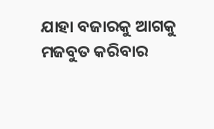ଯାହା ବଜାରକୁ ଆଗକୁ ମଜବୁତ କରିବାର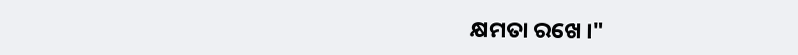କ୍ଷମତା ରଖେ ।"